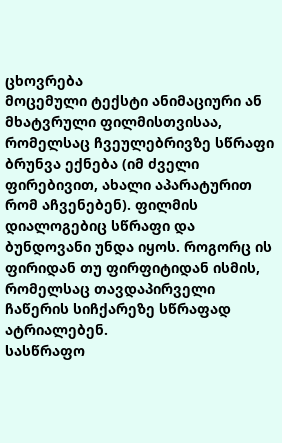ცხოვრება
მოცემული ტექსტი ანიმაციური ან მხატვრული ფილმისთვისაა, რომელსაც ჩვეულებრივზე სწრაფი ბრუნვა ექნება (იმ ძველი ფირებივით, ახალი აპარატურით რომ აჩვენებენ). ფილმის დიალოგებიც სწრაფი და ბუნდოვანი უნდა იყოს. როგორც ის ფირიდან თუ ფირფიტიდან ისმის, რომელსაც თავდაპირველი ჩაწერის სიჩქარეზე სწრაფად ატრიალებენ.
სასწრაფო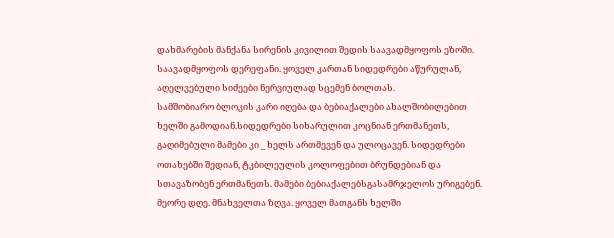დახმარების მანქანა სირენის კივილით შედის საავადმყოფოს ეზოში. საავადმყოფოს დერეფანი. ყოველ კართან სიდედრები აწურულან, აღელვებული სიძეები ნერვიულად სცემენ ბოლთას.
სამშობიარო ბლოკის კარი იღება და ბებიაქალები ახალშობილებით ხელში გამოდიან.სიდედრები სიხარულით კოცნიან ერთმანეთს, გაღიმებული მამები კი _ ხელს ართმევენ და ულოცავენ. სიდედრები ოთახებში შედიან, ტკბილეულის კოლოფებით ბრუნდებიან და სთავაზობენ ერთმანეთს. მამები ბებიაქალებსგასამრჯელოს ურიგებენ.
მეორე დღე. მნახველთა ზღვა. ყოველ მათგანს ხელში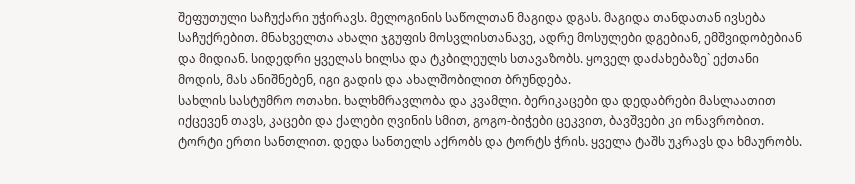შეფუთული საჩუქარი უჭირავს. მელოგინის საწოლთან მაგიდა დგას. მაგიდა თანდათან ივსება საჩუქრებით. მნახველთა ახალი ჯგუფის მოსვლისთანავე, ადრე მოსულები დგებიან, ემშვიდობებიან და მიდიან. სიდედრი ყველას ხილსა და ტკბილეულს სთავაზობს. ყოველ დაძახებაზე` ექთანი მოდის, მას ანიშნებენ, იგი გადის და ახალშობილით ბრუნდება.
სახლის სასტუმრო ოთახი. ხალხმრავლობა და კვამლი. ბერიკაცები და დედაბრები მასლაათით იქცევენ თავს, კაცები და ქალები ღვინის სმით, გოგო-ბიჭები ცეკვით, ბავშვები კი ონავრობით.
ტორტი ერთი სანთლით. დედა სანთელს აქრობს და ტორტს ჭრის. ყველა ტაშს უკრავს და ხმაურობს.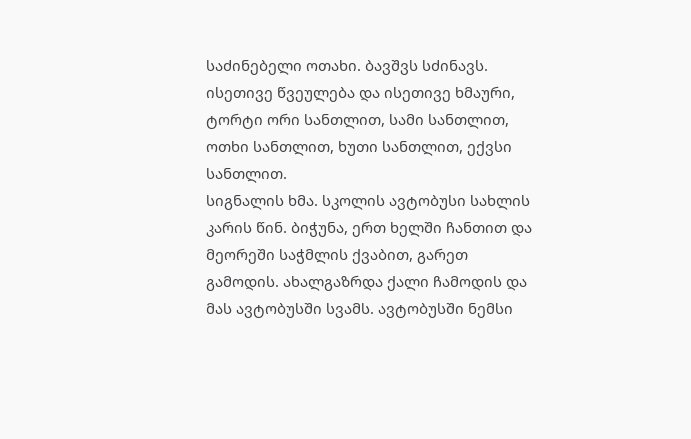საძინებელი ოთახი. ბავშვს სძინავს.
ისეთივე წვეულება და ისეთივე ხმაური, ტორტი ორი სანთლით, სამი სანთლით, ოთხი სანთლით, ხუთი სანთლით, ექვსი სანთლით.
სიგნალის ხმა. სკოლის ავტობუსი სახლის კარის წინ. ბიჭუნა, ერთ ხელში ჩანთით და მეორეში საჭმლის ქვაბით, გარეთ გამოდის. ახალგაზრდა ქალი ჩამოდის და მას ავტობუსში სვამს. ავტობუსში ნემსი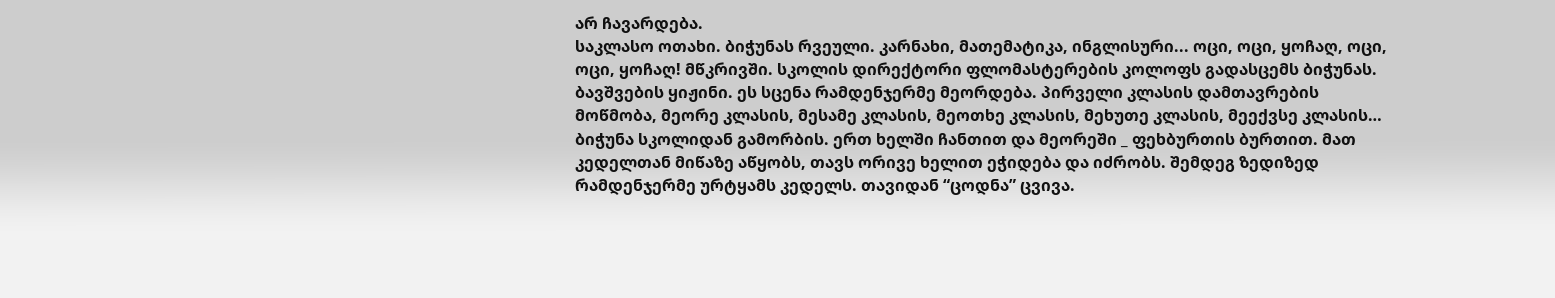არ ჩავარდება.
საკლასო ოთახი. ბიჭუნას რვეული. კარნახი, მათემატიკა, ინგლისური... ოცი, ოცი, ყოჩაღ, ოცი, ოცი, ყოჩაღ! მწკრივში. სკოლის დირექტორი ფლომასტერების კოლოფს გადასცემს ბიჭუნას. ბავშვების ყიჟინი. ეს სცენა რამდენჯერმე მეორდება. პირველი კლასის დამთავრების მოწმობა, მეორე კლასის, მესამე კლასის, მეოთხე კლასის, მეხუთე კლასის, მეექვსე კლასის…
ბიჭუნა სკოლიდან გამორბის. ერთ ხელში ჩანთით და მეორეში _ ფეხბურთის ბურთით. მათ კედელთან მიწაზე აწყობს, თავს ორივე ხელით ეჭიდება და იძრობს. შემდეგ ზედიზედ რამდენჯერმე ურტყამს კედელს. თავიდან “ცოდნა” ცვივა.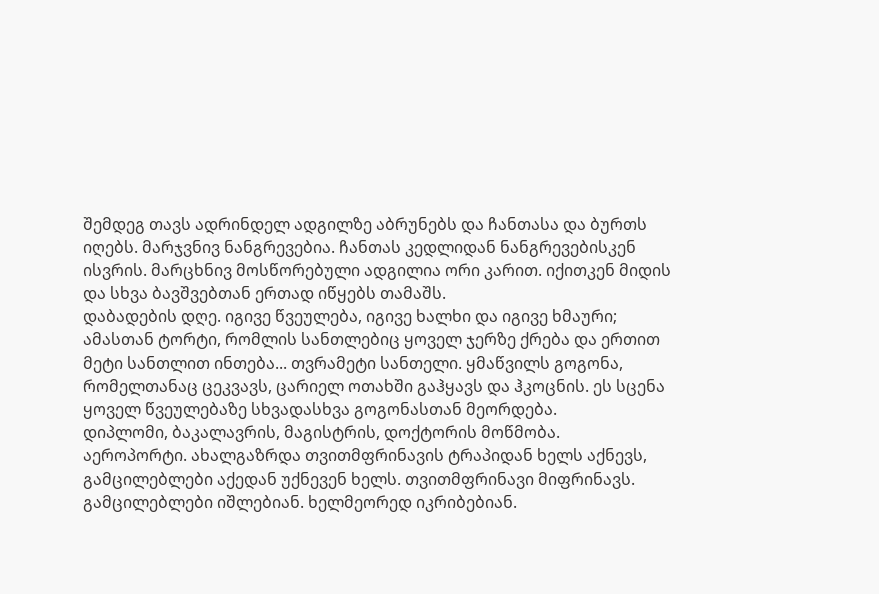შემდეგ თავს ადრინდელ ადგილზე აბრუნებს და ჩანთასა და ბურთს იღებს. მარჯვნივ ნანგრევებია. ჩანთას კედლიდან ნანგრევებისკენ ისვრის. მარცხნივ მოსწორებული ადგილია ორი კარით. იქითკენ მიდის და სხვა ბავშვებთან ერთად იწყებს თამაშს.
დაბადების დღე. იგივე წვეულება, იგივე ხალხი და იგივე ხმაური; ამასთან ტორტი, რომლის სანთლებიც ყოველ ჯერზე ქრება და ერთით მეტი სანთლით ინთება... თვრამეტი სანთელი. ყმაწვილს გოგონა, რომელთანაც ცეკვავს, ცარიელ ოთახში გაჰყავს და ჰკოცნის. ეს სცენა ყოველ წვეულებაზე სხვადასხვა გოგონასთან მეორდება.
დიპლომი, ბაკალავრის, მაგისტრის, დოქტორის მოწმობა.
აეროპორტი. ახალგაზრდა თვითმფრინავის ტრაპიდან ხელს აქნევს, გამცილებლები აქედან უქნევენ ხელს. თვითმფრინავი მიფრინავს. გამცილებლები იშლებიან. ხელმეორედ იკრიბებიან.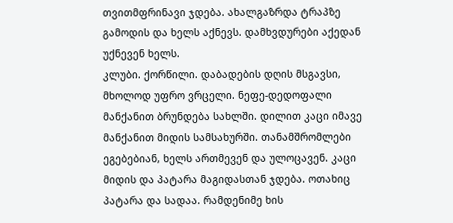თვითმფრინავი ჯდება. ახალგაზრდა ტრაპზე გამოდის და ხელს აქნევს. დამხვდურები აქედან უქნევენ ხელს.
კლუბი. ქორწილი. დაბადების დღის მსგავსი, მხოლოდ უფრო ვრცელი. ნეფე-დედოფალი მანქანით ბრუნდება სახლში. დილით კაცი იმავე მანქანით მიდის სამსახურში. თანამშრომლები ეგებებიან, ხელს ართმევენ და ულოცავენ. კაცი მიდის და პატარა მაგიდასთან ჯდება. ოთახიც პატარა და სადაა. რამდენიმე ხის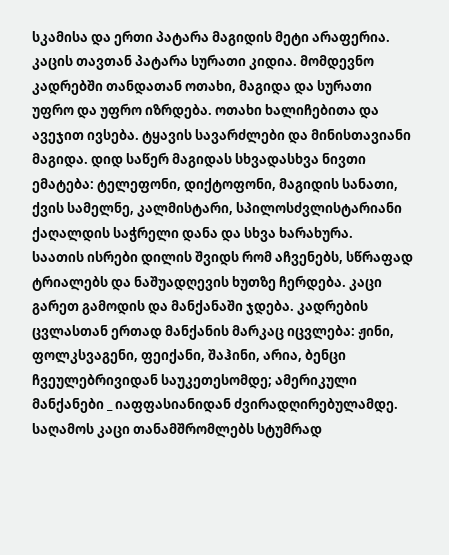სკამისა და ერთი პატარა მაგიდის მეტი არაფერია. კაცის თავთან პატარა სურათი კიდია. მომდევნო კადრებში თანდათან ოთახი, მაგიდა და სურათი უფრო და უფრო იზრდება. ოთახი ხალიჩებითა და ავეჯით ივსება. ტყავის სავარძლები და მინისთავიანი მაგიდა. დიდ საწერ მაგიდას სხვადასხვა ნივთი ემატება: ტელეფონი, დიქტოფონი, მაგიდის სანათი, ქვის სამელნე, კალმისტარი, სპილოსძვლისტარიანი ქაღალდის საჭრელი დანა და სხვა ხარახურა.
საათის ისრები დილის შვიდს რომ აჩვენებს, სწრაფად ტრიალებს და ნაშუადღევის ხუთზე ჩერდება. კაცი გარეთ გამოდის და მანქანაში ჯდება. კადრების ცვლასთან ერთად მანქანის მარკაც იცვლება: ჟინი, ფოლკსვაგენი, ფეიქანი, შაჰინი, არია, ბენცი ჩვეულებრივიდან საუკეთესომდე; ამერიკული მანქანები _ იაფფასიანიდან ძვირადღირებულამდე.
საღამოს კაცი თანამშრომლებს სტუმრად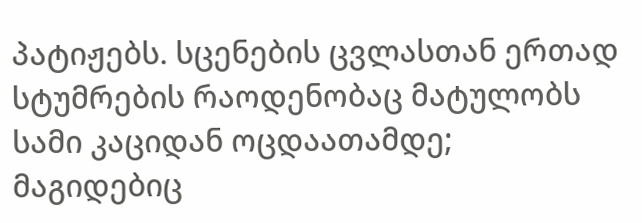პატიჟებს. სცენების ცვლასთან ერთად სტუმრების რაოდენობაც მატულობს სამი კაციდან ოცდაათამდე; მაგიდებიც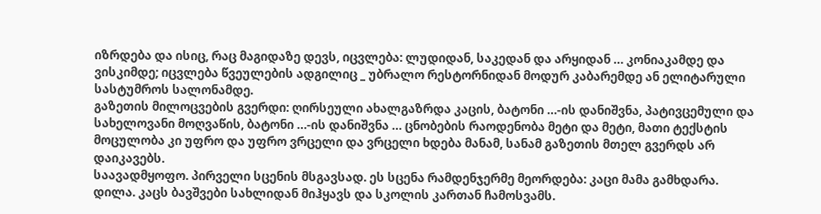იზრდება და ისიც, რაც მაგიდაზე დევს, იცვლება: ლუდიდან, საკედან და არყიდან … კონიაკამდე და ვისკიმდე; იცვლება წვეულების ადგილიც _ უბრალო რესტორნიდან მოდურ კაბარემდე ან ელიტარული სასტუმროს სალონამდე.
გაზეთის მილოცვების გვერდი: ღირსეული ახალგაზრდა კაცის, ბატონი …-ის დანიშვნა, პატივცემული და სახელოვანი მოღვაწის, ბატონი …-ის დანიშვნა … ცნობების რაოდენობა მეტი და მეტი, მათი ტექსტის მოცულობა კი უფრო და უფრო ვრცელი და ვრცელი ხდება მანამ, სანამ გაზეთის მთელ გვერდს არ დაიკავებს.
საავადმყოფო. პირველი სცენის მსგავსად. ეს სცენა რამდენჯერმე მეორდება: კაცი მამა გამხდარა.
დილა. კაცს ბავშვები სახლიდან მიჰყავს და სკოლის კართან ჩამოსვამს.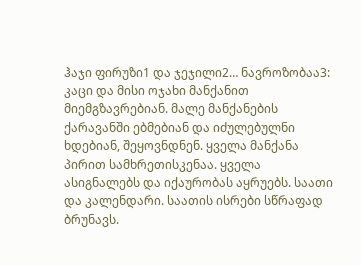ჰაჯი ფირუზი1 და ჯეჯილი2… ნავროზობაა3: კაცი და მისი ოჯახი მანქანით მიემგზავრებიან. მალე მანქანების ქარავანში ებმებიან და იძულებულნი ხდებიან, შეყოვნდნენ. ყველა მანქანა პირით სამხრეთისკენაა. ყველა ასიგნალებს და იქაურობას აყრუებს. საათი და კალენდარი. საათის ისრები სწრაფად ბრუნავს.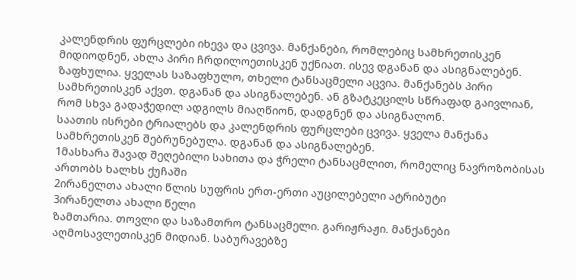კალენდრის ფურცლები იხევა და ცვივა. მანქანები, რომლებიც სამხრეთისკენ მიდიოდნენ, ახლა პირი ჩრდილოეთისკენ უქნიათ. ისევ დგანან და ასიგნალებენ.
ზაფხულია. ყველას საზაფხულო, თხელი ტანსაცმელი აცვია. მანქანებს პირი სამხრეთისკენ აქვთ. დგანან და ასიგნალებენ. ან გზატკეცილს სწრაფად გაივლიან, რომ სხვა გადაჭედილ ადგილს მიაღწიონ, დადგნენ და ასიგნალონ.
საათის ისრები ტრიალებს და კალენდრის ფურცლები ცვივა. ყველა მანქანა სამხრეთისკენ შებრუნებულა. დგანან და ასიგნალებენ.
1მასხარა შავად შეღებილი სახითა და ჭრელი ტანსაცმლით, რომელიც ნავროზობისას ართობს ხალხს ქუჩაში
2ირანელთა ახალი წლის სუფრის ერთ-ერთი აუცილებელი ატრიბუტი
3ირანელთა ახალი წელი
ზამთარია. თოვლი და საზამთრო ტანსაცმელი. გარიჟრაჟი. მანქანები აღმოსავლეთისკენ მიდიან. საბურავებზე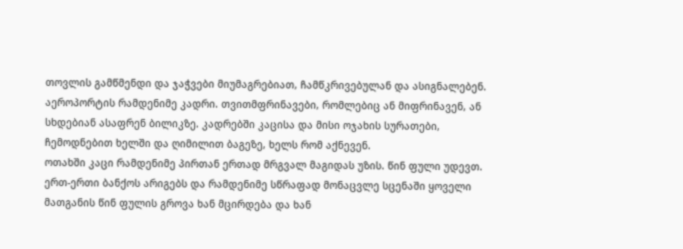თოვლის გამწმენდი და ჯაჭვები მიუმაგრებიათ, ჩამწკრივებულან და ასიგნალებენ.
აეროპორტის რამდენიმე კადრი. თვითმფრინავები, რომლებიც ან მიფრინავენ, ან სხდებიან ასაფრენ ბილიკზე. კადრებში კაცისა და მისი ოჯახის სურათები, ჩემოდნებით ხელში და ღიმილით ბაგეზე, ხელს რომ აქნევენ.
ოთახში კაცი რამდენიმე პირთან ერთად მრგვალ მაგიდას უზის. წინ ფული უდევთ. ერთ-ერთი ბანქოს არიგებს და რამდენიმე სწრაფად მონაცვლე სცენაში ყოველი მათგანის წინ ფულის გროვა ხან მცირდება და ხან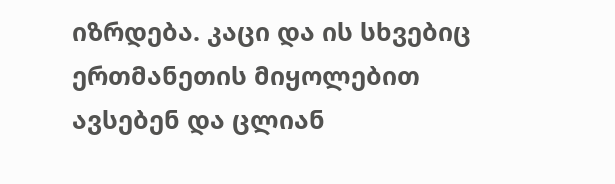იზრდება. კაცი და ის სხვებიც ერთმანეთის მიყოლებით ავსებენ და ცლიან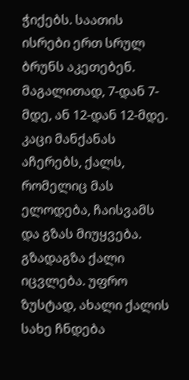ჭიქებს. საათის ისრები ერთ სრულ ბრუნს აკეთებენ. მაგალითად, 7-დან 7-მდე, ან 12-დან 12-მდე.
კაცი მანქანას აჩერებს, ქალს, რომელიც მას ელოდება, ჩაისვამს და გზას მიუყვება. გზადაგზა ქალი იცვლება. უფრო ზუსტად, ახალი ქალის სახე ჩნდება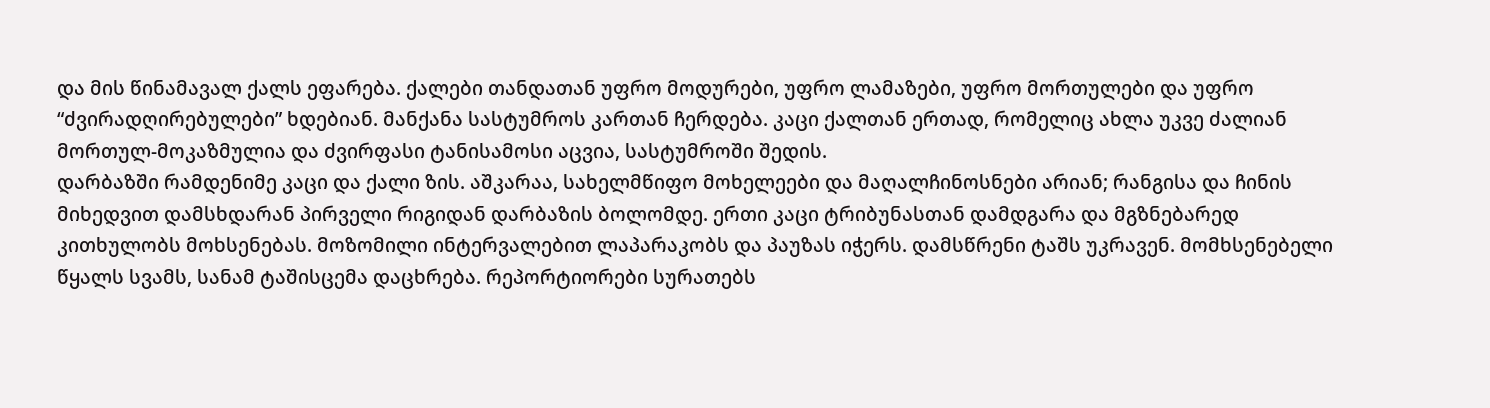და მის წინამავალ ქალს ეფარება. ქალები თანდათან უფრო მოდურები, უფრო ლამაზები, უფრო მორთულები და უფრო “ძვირადღირებულები” ხდებიან. მანქანა სასტუმროს კართან ჩერდება. კაცი ქალთან ერთად, რომელიც ახლა უკვე ძალიან მორთულ-მოკაზმულია და ძვირფასი ტანისამოსი აცვია, სასტუმროში შედის.
დარბაზში რამდენიმე კაცი და ქალი ზის. აშკარაა, სახელმწიფო მოხელეები და მაღალჩინოსნები არიან; რანგისა და ჩინის მიხედვით დამსხდარან პირველი რიგიდან დარბაზის ბოლომდე. ერთი კაცი ტრიბუნასთან დამდგარა და მგზნებარედ კითხულობს მოხსენებას. მოზომილი ინტერვალებით ლაპარაკობს და პაუზას იჭერს. დამსწრენი ტაშს უკრავენ. მომხსენებელი წყალს სვამს, სანამ ტაშისცემა დაცხრება. რეპორტიორები სურათებს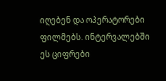იღებენ და ოპერატორები ფილმებს. ინტერვალებში ეს ციფრები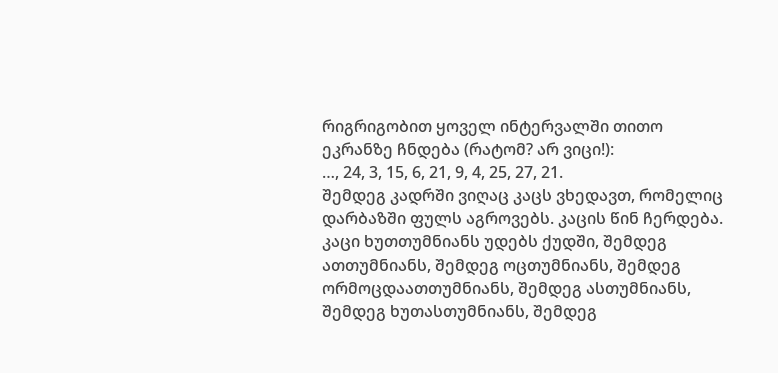რიგრიგობით ყოველ ინტერვალში თითო ეკრანზე ჩნდება (რატომ? არ ვიცი!):
…, 24, 3, 15, 6, 21, 9, 4, 25, 27, 21.
შემდეგ კადრში ვიღაც კაცს ვხედავთ, რომელიც დარბაზში ფულს აგროვებს. კაცის წინ ჩერდება. კაცი ხუთთუმნიანს უდებს ქუდში, შემდეგ ათთუმნიანს, შემდეგ ოცთუმნიანს, შემდეგ ორმოცდაათთუმნიანს, შემდეგ ასთუმნიანს, შემდეგ ხუთასთუმნიანს, შემდეგ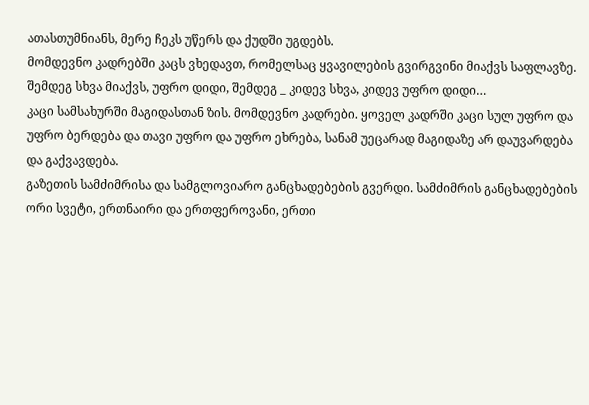ათასთუმნიანს, მერე ჩეკს უწერს და ქუდში უგდებს.
მომდევნო კადრებში კაცს ვხედავთ, რომელსაც ყვავილების გვირგვინი მიაქვს საფლავზე. შემდეგ სხვა მიაქვს, უფრო დიდი, შემდეგ _ კიდევ სხვა, კიდევ უფრო დიდი…
კაცი სამსახურში მაგიდასთან ზის. მომდევნო კადრები. ყოველ კადრში კაცი სულ უფრო და უფრო ბერდება და თავი უფრო და უფრო ეხრება, სანამ უეცარად მაგიდაზე არ დაუვარდება და გაქვავდება.
გაზეთის სამძიმრისა და სამგლოვიარო განცხადებების გვერდი. სამძიმრის განცხადებების ორი სვეტი, ერთნაირი და ერთფეროვანი, ერთი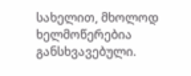სახელით, მხოლოდ ხელმოწერებია განსხვავებული.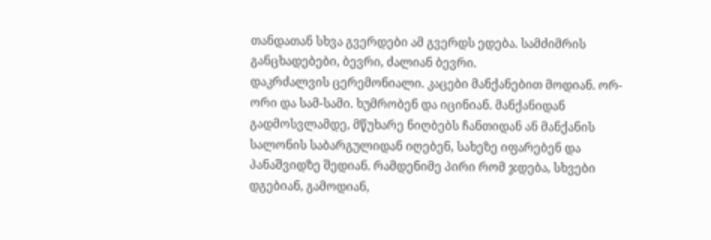თანდათან სხვა გვერდები ამ გვერდს ედება. სამძიმრის განცხადებები, ბევრი, ძალიან ბევრი.
დაკრძალვის ცერემონიალი. კაცები მანქანებით მოდიან. ორ-ორი და სამ-სამი. ხუმრობენ და იცინიან. მანქანიდან გადმოსვლამდე, მწუხარე ნიღბებს ჩანთიდან ან მანქანის სალონის საბარგულიდან იღებენ, სახეზე იფარებენ და პანაშვიდზე შედიან. რამდენიმე პირი რომ ჯდება, სხვები დგებიან, გამოდიან,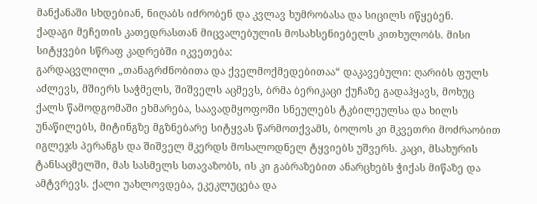მანქანაში სხდებიან, ნიღაბს იძრობენ და კვლავ ხუმრობასა და სიცილს იწყებენ.
ქადაგი მეჩეთის კათედრასთან მიცვალებულის მოსახსენიებელს კითხულობს. მისი სიტყვები სწრაფ კადრებში იკვეთება:
გარდაცვლილი „თანაგრძნობითა და ქველმოქმედებითაა“ დაკავებული: ღარიბს ფულს აძლევს, მშიერს საჭმელს, შიშველს აცმევს, ბრმა ბერიკაცი ქუჩაზე გადაჰყავს, მოხუც ქალს წამოდგომაში ეხმარება, საავადმყოფოში სნეულებს ტკბილეულსა და ხილს უნაწილებს, მიტინგზე მგზნებარე სიტყვას წარმოთქვამს, ბოლოს კი მკვეთრი მოძრაობით იგლეჯს პერანგს და შიშველ მკერდს მოსალოდნელ ტყვიებს უშვერს. კაცი, მსახურის ტანსაცმელში, მას სასმელს სთავაზობს, ის კი გაბრაზებით ანარცხებს ჭიქას მიწაზე და ამტვრევს. ქალი უახლოვდება, ეკეკლუცება და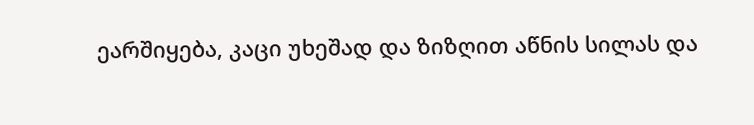ეარშიყება, კაცი უხეშად და ზიზღით აწნის სილას და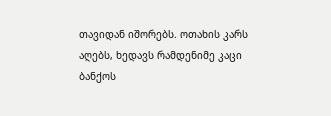თავიდან იშორებს. ოთახის კარს აღებს, ხედავს რამდენიმე კაცი ბანქოს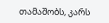თამაშობს, კარს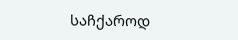საჩქაროდ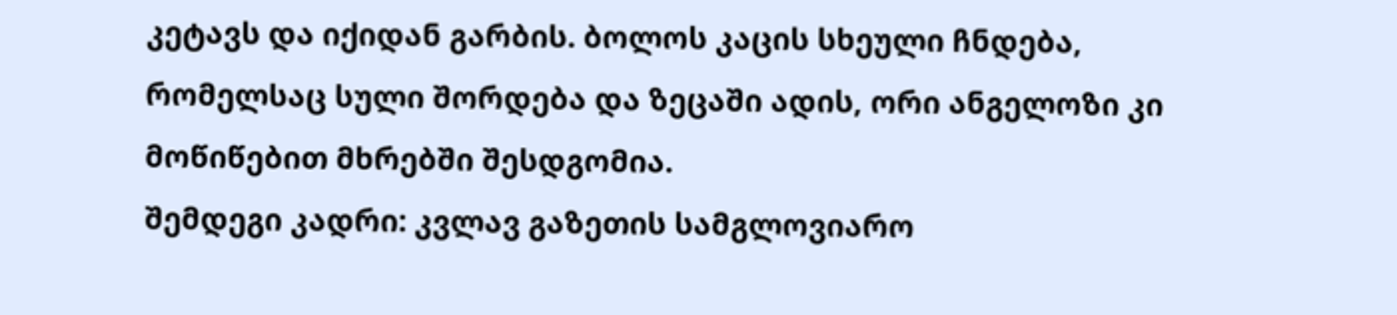კეტავს და იქიდან გარბის. ბოლოს კაცის სხეული ჩნდება, რომელსაც სული შორდება და ზეცაში ადის, ორი ანგელოზი კი მოწიწებით მხრებში შესდგომია.
შემდეგი კადრი: კვლავ გაზეთის სამგლოვიარო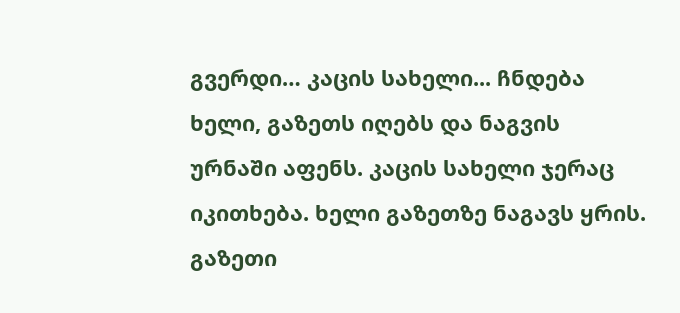გვერდი… კაცის სახელი... ჩნდება ხელი, გაზეთს იღებს და ნაგვის ურნაში აფენს. კაცის სახელი ჯერაც იკითხება. ხელი გაზეთზე ნაგავს ყრის. გაზეთი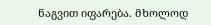ნაგვით იფარება. მხოლოდ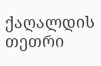ქაღალდის თეთრი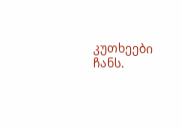კუთხეები ჩანს.